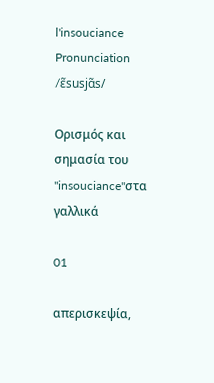l'insouciance
Pronunciation
/ɛ̃susjɑ̃s/

Ορισμός και σημασία του "insouciance"στα γαλλικά

01

απερισκεψία,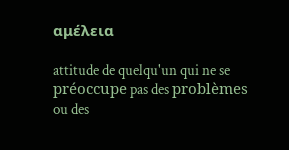αμέλεια

attitude de quelqu'un qui ne se préoccupe pas des problèmes ou des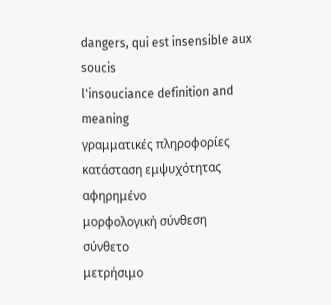dangers, qui est insensible aux soucis
l'insouciance definition and meaning
γραμματικές πληροφορίες
κατάσταση εμψυχότητας
αφηρημένο
μορφολογική σύνθεση
σύνθετο
μετρήσιμο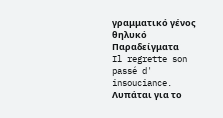γραμματικό γένος
θηλυκό
Παραδείγματα
Il regrette son passé d' insouciance.
Λυπάται για το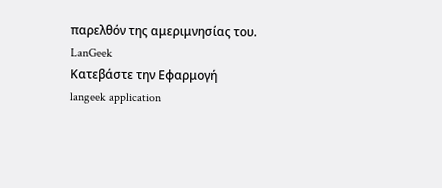παρελθόν της αμεριμνησίας του.
LanGeek
Κατεβάστε την Εφαρμογή
langeek application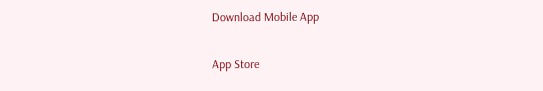Download Mobile App

App Store